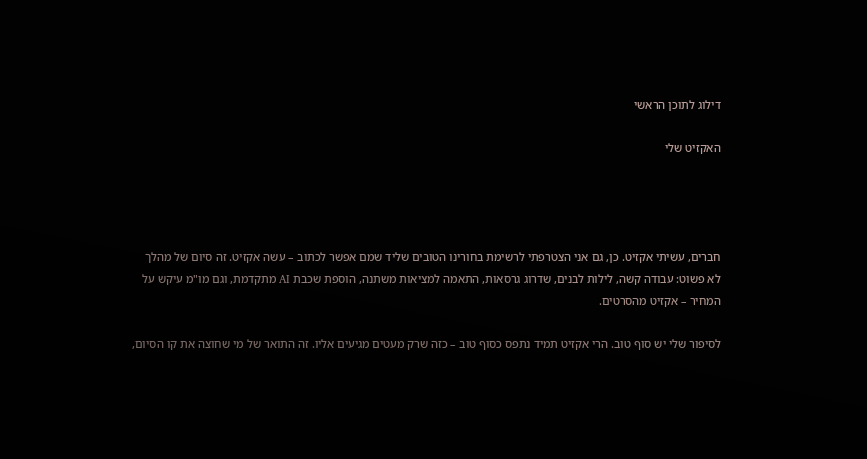דילוג לתוכן הראשי

האקזיט שלי




חברים, עשיתי אקזיט. כן, גם אני הצטרפתי לרשימת בחורינו הטובים שליד שמם אפשר לכתוב – עשה אקזיט. זה סיום של מהלך לא פשוט: עבודה קשה, לילות לבנים, שדרוג גרסאות, התאמה למציאות משתנה, הוספת שכבת AI מתקדמת, וגם מו"מ עיקש על המחיר – אקזיט מהסרטים.

לסיפור שלי יש סוף טוב. הרי אקזיט תמיד נתפס כסוף טוב – כזה שרק מעטים מגיעים אליו. זה התואר של מי שחוצה את קו הסיום,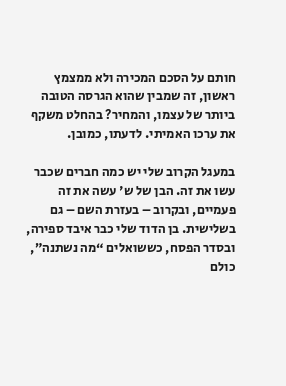חותם על הסכם המכירה ולא ממצמץ ראשון, זה שמבין שהוא הגרסה הטובה ביותר של עצמו, והמחיר? בהחלט משקף את ערכו האמיתי. לדעתו, כמובן.

במעגל הקרוב שלי יש כמה חברים שכבר עשו את זה. הבן של ש' עשה את זה פעמיים, ובקרוב – בעזרת השם – גם בשלישית. בן הדוד שלי כבר איבד ספירה, ובסדר הפסח, כששואלים “מה נשתנה”, כולם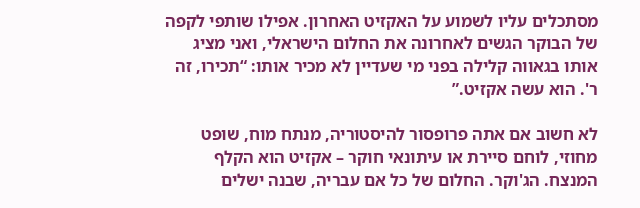מסתכלים עליו לשמוע על האקזיט האחרון. אפילו שותפי לקפה של הבוקר הגשים לאחרונה את החלום הישראלי, ואני מציג אותו בגאווה קלילה בפני מי שעדיין לא מכיר אותו: “תכירו, זה ר'. הוא עשה אקזיט.”

לא חשוב אם אתה פרופסור להיסטוריה, מנתח מוח, שופט מחוזי, לוחם סיירת או עיתונאי חוקר – אקזיט הוא הקלף המנצח. הג'וקר. החלום של כל אם עבריה, שבנה ישלים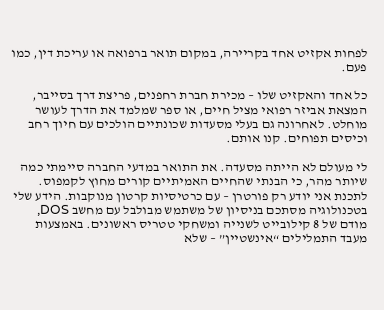לפחות אקזיט אחד בקריירה, במקום תואר ברפואה או עריכת דין, כמו פעם.

כל אחד והאקזיט שלו – מכירת חברת רחפנים, פריצת דרך בסייבר, המצאת אביזר רפואי מציל חיים, או ספר שמלמד את הדרך לעושר מוחלט. לאחרונה גם בעלי מסעדות שכונתיים הולכים עם חיוך רחב וכיסים תפוחים. קנו אותם.

לי מעולם לא הייתה מסעדה. את התואר במדעי החברה סיימתי כמה שיותר מהר, כי הבנתי שהחיים האמיתיים קורים מחוץ לקמפוס. לתכנת אני יודע רק פורטרן – עם כרטיסיות קרטון מנוקבות. הידע שלי בטכנולוגיה מסתכם בניסיון של משתמש מבולבל עם מחשב DOS, מודם של 8 קילובייט לשנייה ומשחקי טטריס ראשונים. באמצעות מעבד התמלילים “אינשטיין” – שלא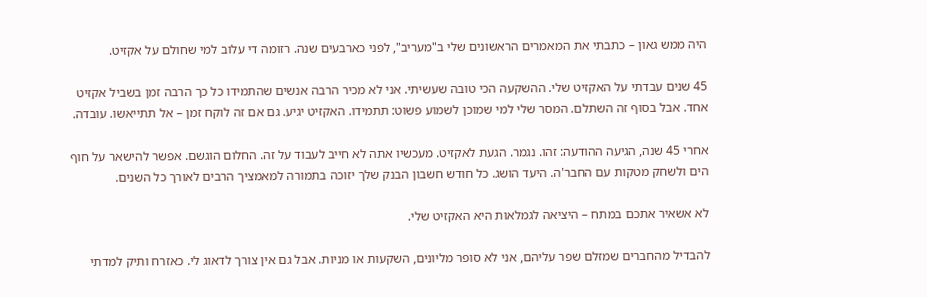היה ממש גאון – כתבתי את המאמרים הראשונים שלי ב"מעריב", לפני כארבעים שנה. רזומה די עלוב למי שחולם על אקזיט.

45 שנים עבדתי על האקזיט שלי. ההשקעה הכי טובה שעשיתי. אני לא מכיר הרבה אנשים שהתמידו כל כך הרבה זמן בשביל אקזיט אחד. אבל בסוף זה השתלם. המסר שלי למי שמוכן לשמוע פשוט: תתמידו. האקזיט יגיע. גם אם זה לוקח זמן – אל תתייאשו. עובדה.

אחרי 45 שנה, הגיעה ההודעה: זהו. נגמר. הגעת לאקזיט. מעכשיו אתה לא חייב לעבוד על זה. החלום הוגשם. אפשר להישאר על חוף הים ולשחק מטקות עם החבר'ה. היעד הושג. כל חודש חשבון הבנק שלך יזוכה בתמורה למאמציך הרבים לאורך כל השנים.

לא אשאיר אתכם במתח – היציאה לגמלאות היא האקזיט שלי.

להבדיל מהחברים שמזלם שפר עליהם, אני לא סופר מליונים, השקעות או מניות. אבל גם אין צורך לדאוג לי. כאזרח ותיק למדתי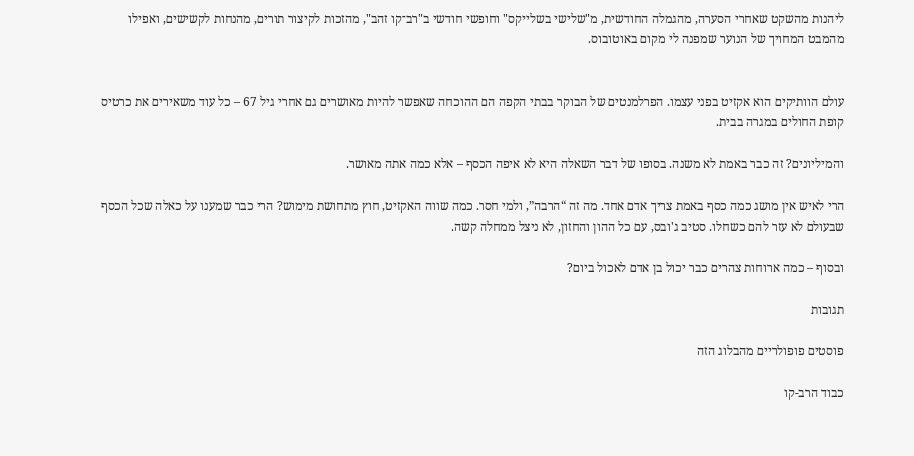ליהנות מהשקט שאחרי הסערה, מהגמלה החודשית, מ"שלישי בשלייקס" וחופשי חודשי ב"רב־קו זהב", מהזכות לקיצור תורים, מהנחות לקשישים, ואפילו מהמבט המחויך של הנוער שמפנה לי מקום באוטובוס.


עולם הוותיקים הוא אקזיט בפני עצמו. הפרלמנטים של הבוקר בבתי הקפה הם ההוכחה שאפשר להיות מאושרים גם אחרי גיל 67 – כל עוד משאירים את כרטיס קופת החולים במגרה בבית.

והמיליונים? זה כבר באמת לא משנה. בסופו של דבר השאלה היא לא איפה הכסף – אלא כמה אתה מאושר.

הרי לאיש אין מושג כמה כסף באמת צריך אדם אחד. מה זה “הרבה”, ולמי חסר. כמה שווה האקזיט, חוץ מתחושת מימוש? הרי כבר שמענו על כאלה שכל הכסף שבעולם לא עזר להם כשחלו. סטיב ג'ובס, עם כל ההון והחזון, לא ניצל ממחלה קשה.

ובסוף – כמה ארוחות צהרים כבר יכול בן אדם לאכול ביום?

תגובות

פוסטים פופולריים מהבלוג הזה

כבוד הרב-קו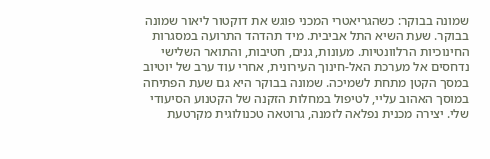שמונה בבוקר: כשהגריאטרי המכני פוגש את דוקטור ליאור שמונה בבוקר. שעת השיא התל אביבית. מיד תהדהד התרועה במסגרות החינוכיות הרלוונטיות. מעונות, גנים, חטיבות, והתואר השלישי נדחסים אל מערכת האל-חינוך העירונית, אחרי עוד ערב של יוטיוב במסך הקטן מתחת לשמיכה. שמונה בבוקר היא גם שעת הפתיחה במוסך האהוב עליי, לטיפול במחלות הזקנה של הקטנוע הסיעודי שלי. יצירה מכנית נפלאה לזמנה, גרוטאה טכנולוגית מקרטעת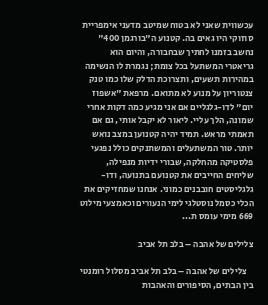עכשווית שאני לא בטוח שמיטב מדעני אימפריית סוזוקי היו גאים בה. קטנוע ה"בורגמן 400" נחשב בזמנו לחתיך שבחבורה, והיום הוא גריאטרי המשתעל בכל צומת; נגמרת לו הנשימה במהירות תשעים, ותצרוכת הדלק שלו כמו טנק צנטוריון על מנוע לא מתואם. מרפאת "אשפוז יום" לדו-גלגליים אם אני מגיע כמה דקות אחרי שמונה, הלך עליי. ליאור לא יקבל אותי, גם אם תאמתי מראש. תמיד יהיה קטנוען במצב נואש יותר. טור המשתעלים והמשתנקים כולל נפגעי פלסטיקה מהחלקה, שבורי ידיות מנפילה, שליחים החייבים את קטנועם בתנועה, ודו-גלגליסטים חובבנים כמוני. אנחנו שמחזיקים את הכלי כסמל נוסטלגי לימי הנעורים וכאמצעי מילוט 669 מימי עומס ת...

צלילים של אהבה – בלב תל אביב

    צלילים של אהבה – בלב תל אביב מסלול רומנטי בין הבתים, הסיפורים והאהבות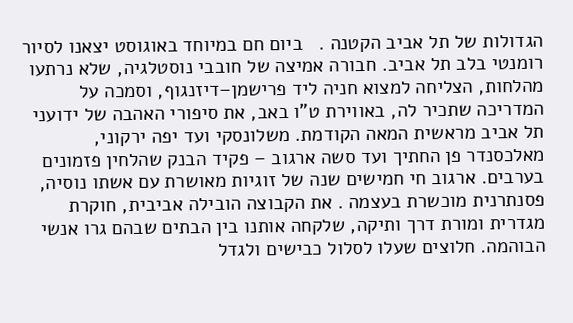הגדולות של תל אביב הקטנה .   ביום חם במיוחד באוגוסט יצאנו לסיור רומנטי בלב תל אביב. חבורה אמיצה של חובבי נוסטלגיה, שלא נרתעו מהלחות, הצליחה למצוא חניה ליד פרישמן–דיזנגוף, וסמכה על המדריכה שתכיר לה, באווירת ט"ו באב, את סיפורי האהבה של ידועני תל אביב מראשית המאה הקודמת. משלונסקי ועד יפה ירקוני, מאלכסנדר פן החתיך ועד סשה ארגוב – פקיד הבנק שהלחין פזמונים בערבים. ארגוב חי חמישים שנה של זוגיות מאושרת עם אשתו נוסיה, פסנתרנית מוכשרת בעצמה . את הקבוצה הובילה אביבית, חוקרת מגדרית ומורת דרך ותיקה, שלקחה אותנו בין הבתים שבהם גרו אנשי הבוהמה. חלוצים שעלו לסלול כבישים ולגדל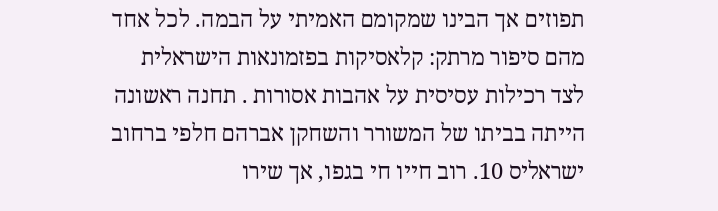תפוזים אך הבינו שמקומם האמיתי על הבמה. לכל אחד מהם סיפור מרתק: קלאסיקות בפזמונאות הישראלית לצד רכילות עסיסית על אהבות אסורות . תחנה ראשונה הייתה בביתו של המשורר והשחקן אברהם חלפי ברחוב ישראליס 10. רוב חייו חי בגפו, אך שירו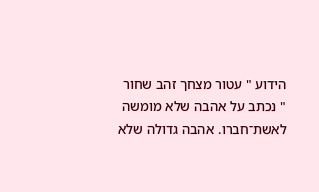הידוע " עטור מצחך זהב שחור " נכתב על אהבה שלא מומשה לאשת־חברו. אהבה גדולה שלא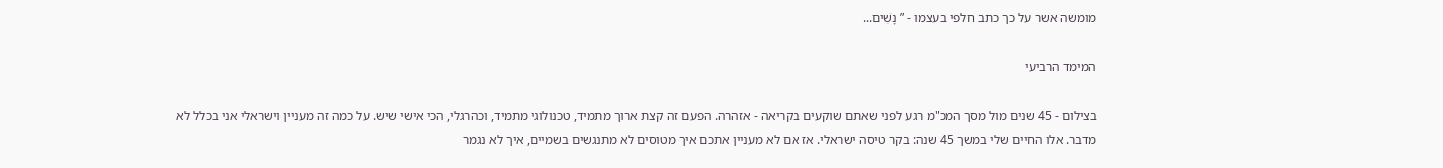מומשה אשר על כך כתב חלפי בעצמו - ” נָשִׁים...

המימד הרביעי

בצילום - 45 שנים מול מסך המכ"מ רגע לפני שאתם שוקעים בקריאה - אזהרה. הפעם זה קצת ארוך מתמיד, טכנולוגי מתמיד, וכהרגלי, הכי אישי שיש. על כמה זה מעניין וישראלי אני בכלל לא מדבר. אלו החיים שלי במשך 45 שנה: בקר טיסה ישראלי. אז אם לא מעניין אתכם איך מטוסים לא מתנגשים בשמיים, איך לא נגמר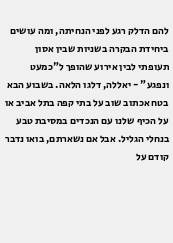להם הדלק רגע לפני הנחיתה, ומה עושים ביחידת הבקרה בשניות שבין אסון תעופתי לבין אירוע שהופך ל"כמעט ונפגע" - יאללה, דלגו הלאה. בשבוע הבא בטח אכתוב שוב על בתי קפה בתל אביב או על הכיף שלנו עם הנכדים במסיבת טבע בנחלי הגליל. אבל אם נשארתם, בואו נדבר קודם על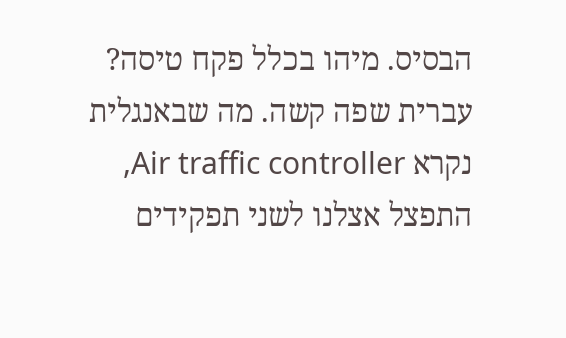הבסיס. מיהו בכלל פקח טיסה? עברית שפה קשה. מה שבאנגלית נקרא Air traffic controller, התפצל אצלנו לשני תפקידים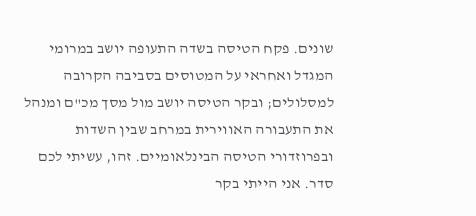שונים. פקח הטיסה בשדה התעופה יושב במרומי המגדל ואחראי על המטוסים בסביבה הקרובה למסלולים; ובקר הטיסה יושב מול מסך מכ"ם ומנהל את התעבורה האווירית במרחב שבין השדות ובפרוזדורי הטיסה הבינלאומיים. זהו, עשיתי לכם סדר. אני הייתי בקר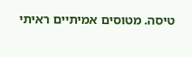טיסה. מטוסים אמיתיים ראיתי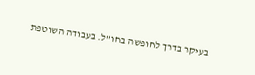בעיקר בדרך לחופשה בחו"ל. בעבודה השוטפת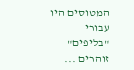המטוסים היו עבורי "בליפים" זוהרים ...